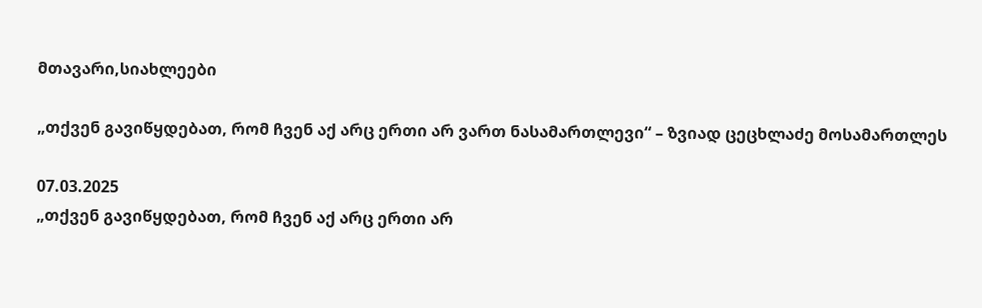მთავარი,სიახლეები

„თქვენ გავიწყდებათ, რომ ჩვენ აქ არც ერთი არ ვართ ნასამართლევი“ – ზვიად ცეცხლაძე მოსამართლეს

07.03.2025
„თქვენ გავიწყდებათ, რომ ჩვენ აქ არც ერთი არ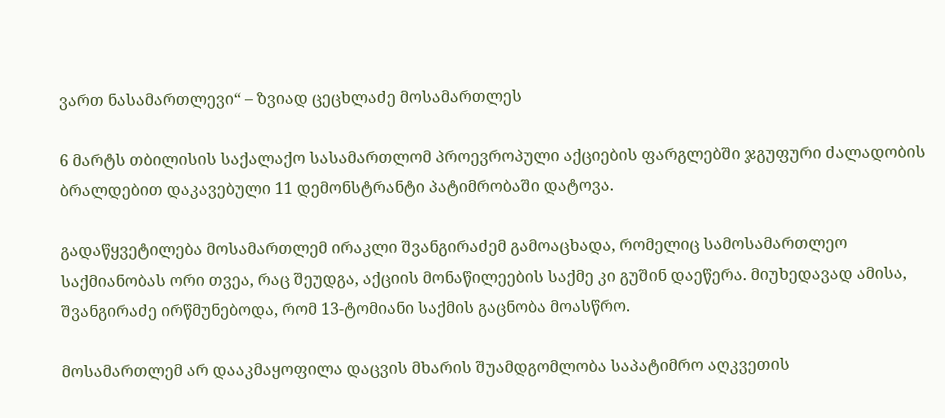ვართ ნასამართლევი“ – ზვიად ცეცხლაძე მოსამართლეს

6 მარტს თბილისის საქალაქო სასამართლომ პროევროპული აქციების ფარგლებში ჯგუფური ძალადობის ბრალდებით დაკავებული 11 დემონსტრანტი პატიმრობაში დატოვა.

გადაწყვეტილება მოსამართლემ ირაკლი შვანგირაძემ გამოაცხადა, რომელიც სამოსამართლეო საქმიანობას ორი თვეა, რაც შეუდგა, აქციის მონაწილეების საქმე კი გუშინ დაეწერა. მიუხედავად ამისა, შვანგირაძე ირწმუნებოდა, რომ 13-ტომიანი საქმის გაცნობა მოასწრო.

მოსამართლემ არ დააკმაყოფილა დაცვის მხარის შუამდგომლობა საპატიმრო აღკვეთის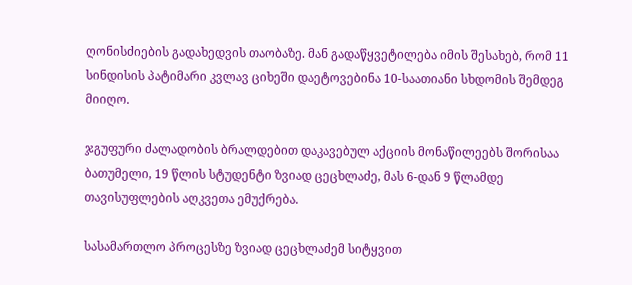ღონისძიების გადახედვის თაობაზე. მან გადაწყვეტილება იმის შესახებ, რომ 11 სინდისის პატიმარი კვლავ ციხეში დაეტოვებინა 10-საათიანი სხდომის შემდეგ მიიღო.

ჯგუფური ძალადობის ბრალდებით დაკავებულ აქციის მონაწილეებს შორისაა ბათუმელი, 19 წლის სტუდენტი ზვიად ცეცხლაძე, მას 6-დან 9 წლამდე თავისუფლების აღკვეთა ემუქრება.

სასამართლო პროცესზე ზვიად ცეცხლაძემ სიტყვით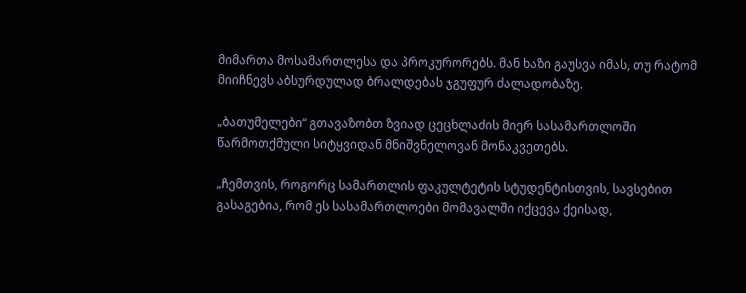მიმართა მოსამართლესა და პროკურორებს. მან ხაზი გაუსვა იმას, თუ რატომ მიიჩნევს აბსურდულად ბრალდებას ჯგუფურ ძალადობაზე.

„ბათუმელები“ გთავაზობთ ზვიად ცეცხლაძის მიერ სასამართლოში წარმოთქმული სიტყვიდან მნიშვნელოვან მონაკვეთებს.

„ჩემთვის, როგორც სამართლის ფაკულტეტის სტუდენტისთვის, სავსებით გასაგებია, რომ ეს სასამართლოები მომავალში იქცევა ქეისად,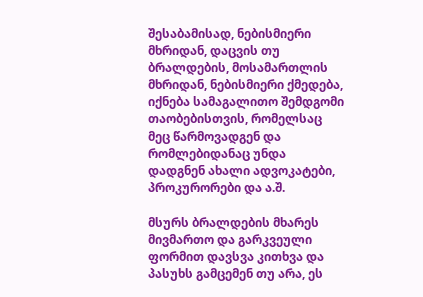შესაბამისად, ნებისმიერი მხრიდან, დაცვის თუ ბრალდების, მოსამართლის მხრიდან, ნებისმიერი ქმედება, იქნება სამაგალითო შემდგომი თაობებისთვის, რომელსაც მეც წარმოვადგენ და რომლებიდანაც უნდა დადგნენ ახალი ადვოკატები, პროკურორები და ა.შ.

მსურს ბრალდების მხარეს მივმართო და გარკვეული ფორმით დავსვა კითხვა და პასუხს გამცემენ თუ არა, ეს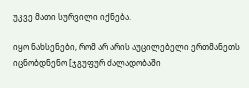უკვე მათი სურვილი იქნება.

იყო ნახსენები, რომ არ არის აუცილებელი ერთმანეთს იცნობდნენო [ჯგუფურ ძალადობაში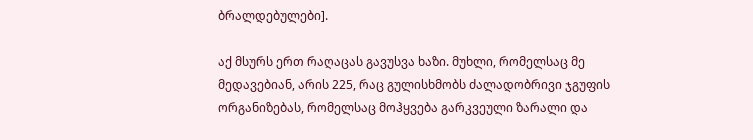ბრალდებულები].

აქ მსურს ერთ რაღაცას გავუსვა ხაზი. მუხლი, რომელსაც მე მედავებიან, არის 225, რაც გულისხმობს ძალადობრივი ჯგუფის ორგანიზებას, რომელსაც მოჰყვება გარკვეული ზარალი და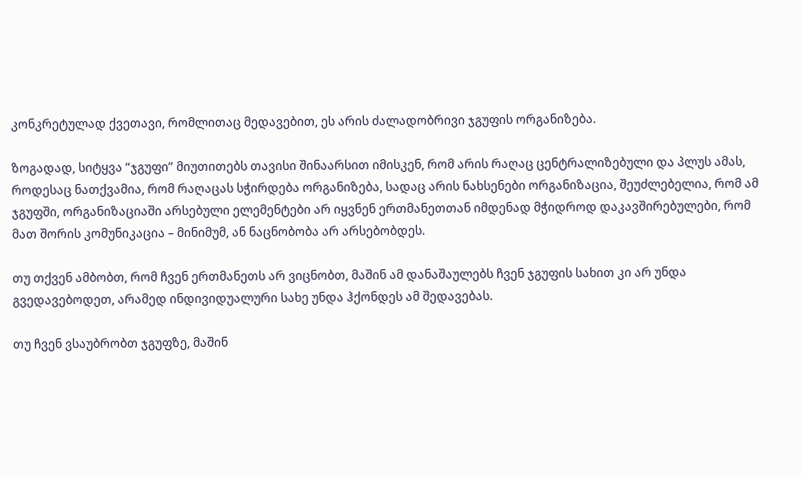კონკრეტულად ქვეთავი, რომლითაც მედავებით, ეს არის ძალადობრივი ჯგუფის ორგანიზება.

ზოგადად, სიტყვა “ჯგუფი” მიუთითებს თავისი შინაარსით იმისკენ, რომ არის რაღაც ცენტრალიზებული და პლუს ამას, როდესაც ნათქვამია, რომ რაღაცას სჭირდება ორგანიზება, სადაც არის ნახსენები ორგანიზაცია, შეუძლებელია, რომ ამ ჯგუფში, ორგანიზაციაში არსებული ელემენტები არ იყვნენ ერთმანეთთან იმდენად მჭიდროდ დაკავშირებულები, რომ მათ შორის კომუნიკაცია – მინიმუმ, ან ნაცნობობა არ არსებობდეს.

თუ თქვენ ამბობთ, რომ ჩვენ ერთმანეთს არ ვიცნობთ, მაშინ ამ დანაშაულებს ჩვენ ჯგუფის სახით კი არ უნდა გვედავებოდეთ, არამედ ინდივიდუალური სახე უნდა ჰქონდეს ამ შედავებას.

თუ ჩვენ ვსაუბრობთ ჯგუფზე, მაშინ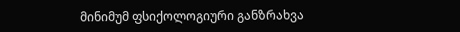მინიმუმ ფსიქოლოგიური განზრახვა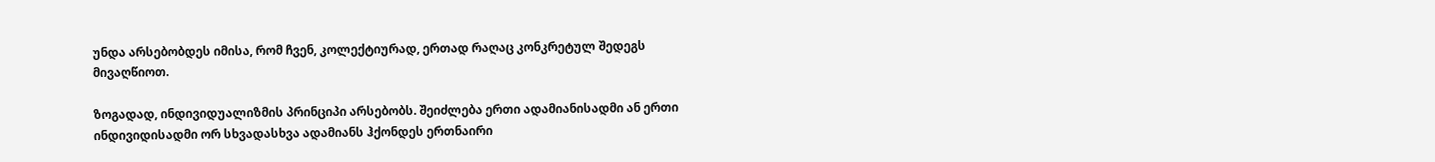უნდა არსებობდეს იმისა, რომ ჩვენ, კოლექტიურად, ერთად რაღაც კონკრეტულ შედეგს მივაღწიოთ.

ზოგადად, ინდივიდუალიზმის პრინციპი არსებობს. შეიძლება ერთი ადამიანისადმი ან ერთი ინდივიდისადმი ორ სხვადასხვა ადამიანს ჰქონდეს ერთნაირი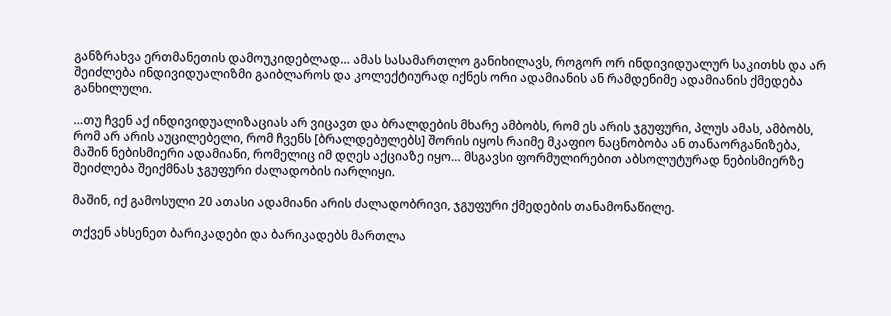განზრახვა ერთმანეთის დამოუკიდებლად… ამას სასამართლო განიხილავს, როგორ ორ ინდივიდუალურ საკითხს და არ შეიძლება ინდივიდუალიზმი გაიბლაროს და კოლექტიურად იქნეს ორი ადამიანის ან რამდენიმე ადამიანის ქმედება განხილული.

…თუ ჩვენ აქ ინდივიდუალიზაციას არ ვიცავთ და ბრალდების მხარე ამბობს, რომ ეს არის ჯგუფური, პლუს ამას, ამბობს, რომ არ არის აუცილებელი, რომ ჩვენს [ბრალდებულებს] შორის იყოს რაიმე მკაფიო ნაცნობობა ან თანაორგანიზება, მაშინ ნებისმიერი ადამიანი, რომელიც იმ დღეს აქციაზე იყო… მსგავსი ფორმულირებით აბსოლუტურად ნებისმიერზე შეიძლება შეიქმნას ჯგუფური ძალადობის იარლიყი.

მაშინ, იქ გამოსული 20 ათასი ადამიანი არის ძალადობრივი, ჯგუფური ქმედების თანამონაწილე.

თქვენ ახსენეთ ბარიკადები და ბარიკადებს მართლა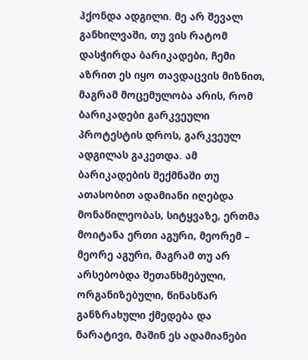ჰქონდა ადგილი. მე არ შევალ განხილვაში, თუ ვის რატომ დასჭირდა ბარიკადები, ჩემი აზრით ეს იყო თავდაცვის მიზნით, მაგრამ მოცემულობა არის, რომ ბარიკადები გარკვეული პროტესტის დროს, გარკვეულ ადგილას გაკეთდა. ამ ბარიკადების შექმნაში თუ ათასობით ადამიანი იღებდა მონაწილეობას, სიტყვაზე, ერთმა მოიტანა ერთი აგური, მეორემ – მეორე აგური, მაგრამ თუ არ არსებობდა შეთანხმებული, ორგანიზებული, წინასწარ განზრახული ქმედება და ნარატივი, მაშინ ეს ადამიანები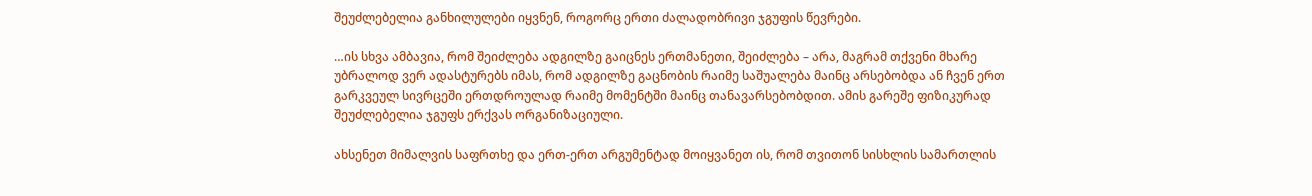შეუძლებელია განხილულები იყვნენ, როგორც ერთი ძალადობრივი ჯგუფის წევრები.

…ის სხვა ამბავია, რომ შეიძლება ადგილზე გაიცნეს ერთმანეთი, შეიძლება – არა, მაგრამ თქვენი მხარე უბრალოდ ვერ ადასტურებს იმას, რომ ადგილზე გაცნობის რაიმე საშუალება მაინც არსებობდა ან ჩვენ ერთ გარკვეულ სივრცეში ერთდროულად რაიმე მომენტში მაინც თანავარსებობდით. ამის გარეშე ფიზიკურად შეუძლებელია ჯგუფს ერქვას ორგანიზაციული.

ახსენეთ მიმალვის საფრთხე და ერთ-ერთ არგუმენტად მოიყვანეთ ის, რომ თვითონ სისხლის სამართლის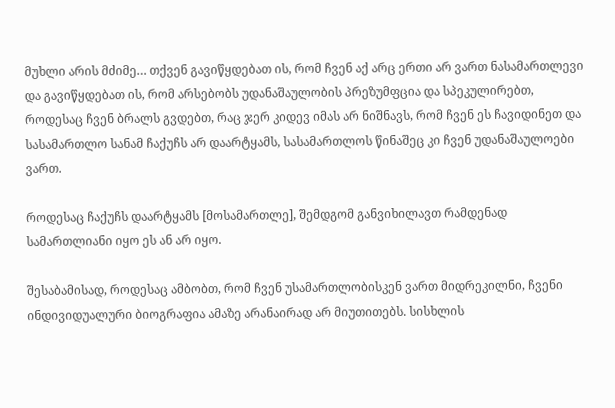მუხლი არის მძიმე… თქვენ გავიწყდებათ ის, რომ ჩვენ აქ არც ერთი არ ვართ ნასამართლევი და გავიწყდებათ ის, რომ არსებობს უდანაშაულობის პრეზუმფცია და სპეკულირებთ, როდესაც ჩვენ ბრალს გვდებთ, რაც ჯერ კიდევ იმას არ ნიშნავს, რომ ჩვენ ეს ჩავიდინეთ და სასამართლო სანამ ჩაქუჩს არ დაარტყამს, სასამართლოს წინაშეც კი ჩვენ უდანაშაულოები ვართ.

როდესაც ჩაქუჩს დაარტყამს [მოსამართლე], შემდგომ განვიხილავთ რამდენად სამართლიანი იყო ეს ან არ იყო.

შესაბამისად, როდესაც ამბობთ, რომ ჩვენ უსამართლობისკენ ვართ მიდრეკილნი, ჩვენი ინდივიდუალური ბიოგრაფია ამაზე არანაირად არ მიუთითებს. სისხლის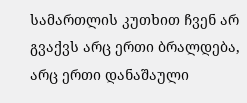სამართლის კუთხით ჩვენ არ გვაქვს არც ერთი ბრალდება, არც ერთი დანაშაული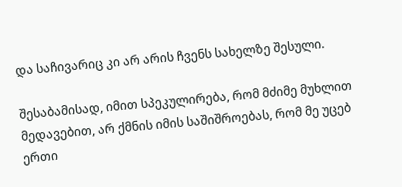და საჩივარიც კი არ არის ჩვენს სახელზე შესული.

შესაბამისად, იმით სპეკულირება, რომ მძიმე მუხლით მედავებით, არ ქმნის იმის საშიშროებას, რომ მე უცებ ერთი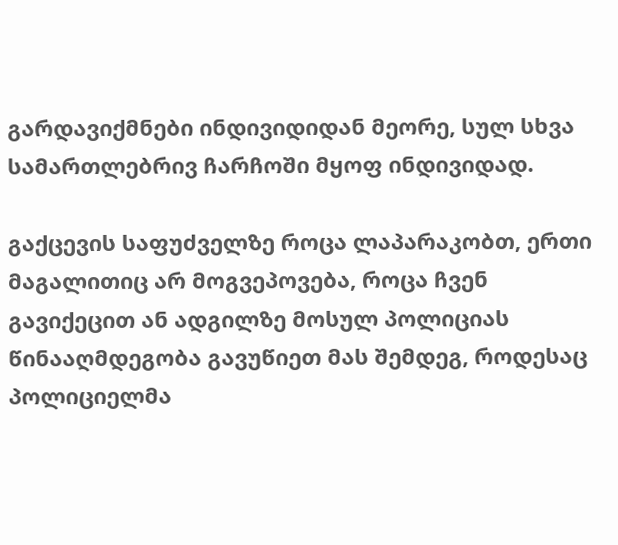გარდავიქმნები ინდივიდიდან მეორე, სულ სხვა სამართლებრივ ჩარჩოში მყოფ ინდივიდად.

გაქცევის საფუძველზე როცა ლაპარაკობთ, ერთი მაგალითიც არ მოგვეპოვება, როცა ჩვენ გავიქეცით ან ადგილზე მოსულ პოლიციას წინააღმდეგობა გავუწიეთ მას შემდეგ, როდესაც პოლიციელმა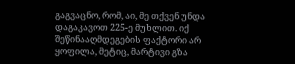გაგვაცნო, რომ, აი, მე თქვენ უნდა დაგაკავოთ 225-ე მუხლით. იქ შეწინააღმდეგების ფაქტორი არ ყოფილა, მეტიც, მარტივი გზა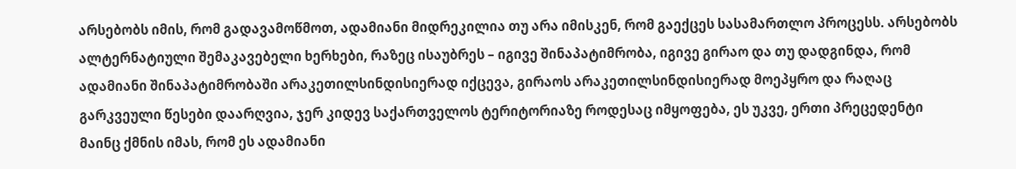არსებობს იმის, რომ გადავამოწმოთ, ადამიანი მიდრეკილია თუ არა იმისკენ, რომ გაექცეს სასამართლო პროცესს. არსებობს ალტერნატიული შემაკავებელი ხერხები, რაზეც ისაუბრეს – იგივე შინაპატიმრობა, იგივე გირაო და თუ დადგინდა, რომ ადამიანი შინაპატიმრობაში არაკეთილსინდისიერად იქცევა, გირაოს არაკეთილსინდისიერად მოეპყრო და რაღაც გარკვეული წესები დაარღვია, ჯერ კიდევ საქართველოს ტერიტორიაზე როდესაც იმყოფება, ეს უკვე, ერთი პრეცედენტი მაინც ქმნის იმას, რომ ეს ადამიანი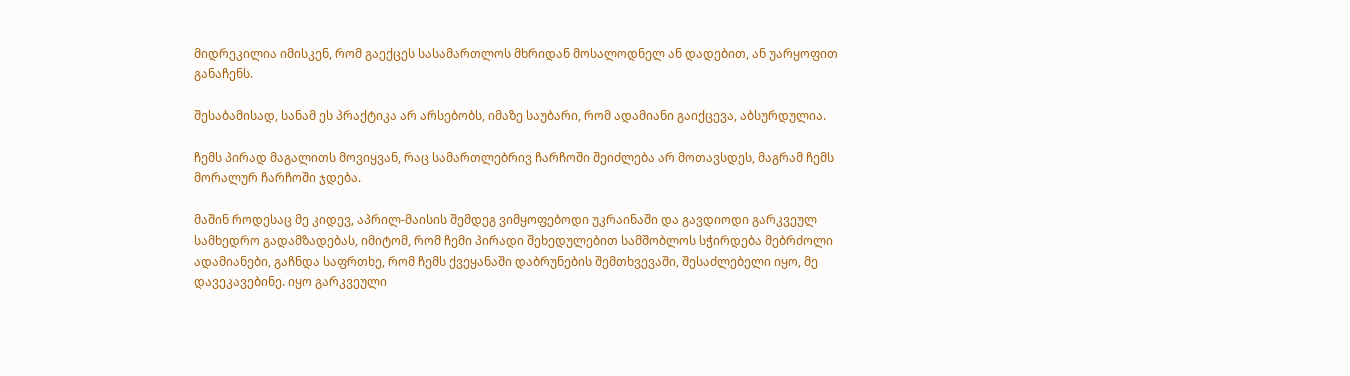მიდრეკილია იმისკენ, რომ გაექცეს სასამართლოს მხრიდან მოსალოდნელ ან დადებით, ან უარყოფით განაჩენს.

შესაბამისად, სანამ ეს პრაქტიკა არ არსებობს, იმაზე საუბარი, რომ ადამიანი გაიქცევა, აბსურდულია.

ჩემს პირად მაგალითს მოვიყვან, რაც სამართლებრივ ჩარჩოში შეიძლება არ მოთავსდეს, მაგრამ ჩემს მორალურ ჩარჩოში ჯდება.

მაშინ როდესაც მე კიდევ, აპრილ-მაისის შემდეგ ვიმყოფებოდი უკრაინაში და გავდიოდი გარკვეულ სამხედრო გადამზადებას, იმიტომ, რომ ჩემი პირადი შეხედულებით სამშობლოს სჭირდება მებრძოლი ადამიანები, გაჩნდა საფრთხე, რომ ჩემს ქვეყანაში დაბრუნების შემთხვევაში, შესაძლებელი იყო, მე დავეკავებინე. იყო გარკვეული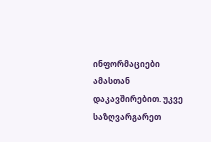ინფორმაციები ამასთან დაკავშირებით. უკვე საზღვარგარეთ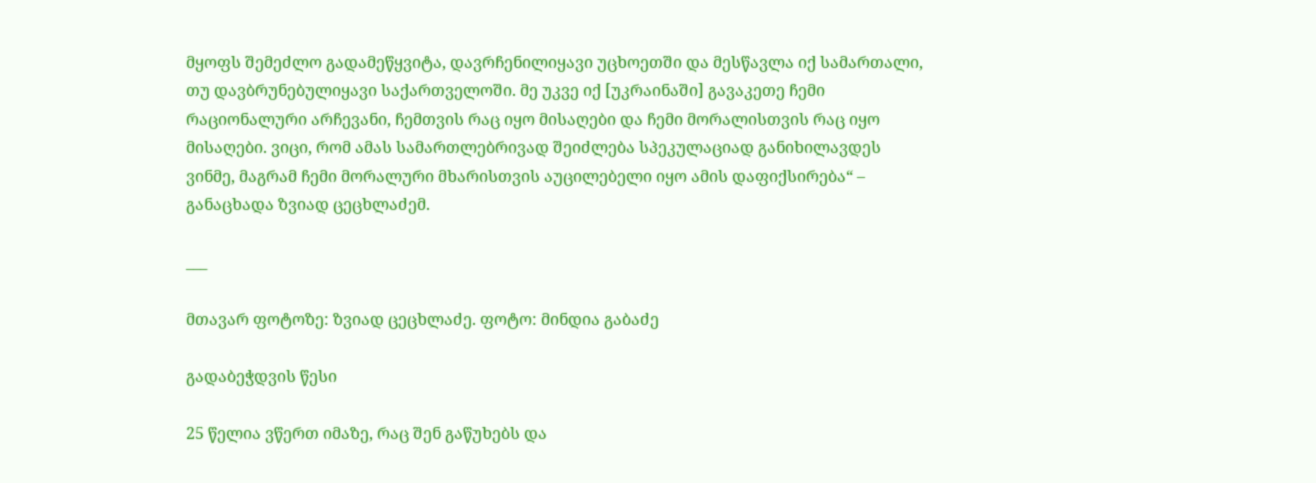მყოფს შემეძლო გადამეწყვიტა, დავრჩენილიყავი უცხოეთში და მესწავლა იქ სამართალი, თუ დავბრუნებულიყავი საქართველოში. მე უკვე იქ [უკრაინაში] გავაკეთე ჩემი რაციონალური არჩევანი, ჩემთვის რაც იყო მისაღები და ჩემი მორალისთვის რაც იყო მისაღები. ვიცი, რომ ამას სამართლებრივად შეიძლება სპეკულაციად განიხილავდეს ვინმე, მაგრამ ჩემი მორალური მხარისთვის აუცილებელი იყო ამის დაფიქსირება“ – განაცხადა ზვიად ცეცხლაძემ.

___

მთავარ ფოტოზე: ზვიად ცეცხლაძე. ფოტო: მინდია გაბაძე

გადაბეჭდვის წესი

25 წელია ვწერთ იმაზე, რაც შენ გაწუხებს და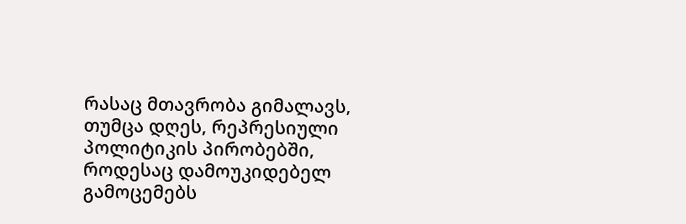რასაც მთავრობა გიმალავს, თუმცა დღეს, რეპრესიული პოლიტიკის პირობებში, როდესაც დამოუკიდებელ გამოცემებს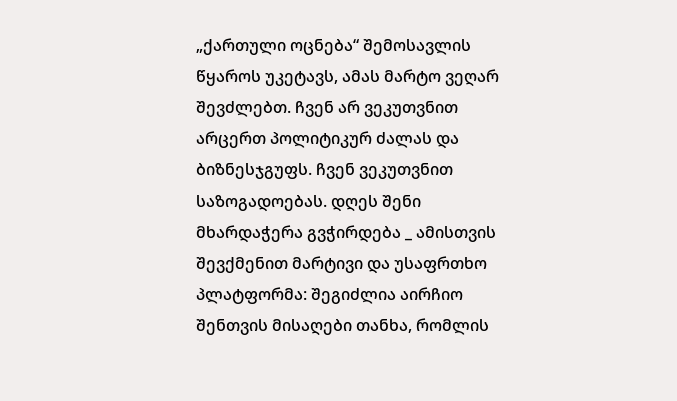„ქართული ოცნება“ შემოსავლის წყაროს უკეტავს, ამას მარტო ვეღარ შევძლებთ. ჩვენ არ ვეკუთვნით არცერთ პოლიტიკურ ძალას და ბიზნესჯგუფს. ჩვენ ვეკუთვნით საზოგადოებას. დღეს შენი მხარდაჭერა გვჭირდება _ ამისთვის შევქმენით მარტივი და უსაფრთხო პლატფორმა: შეგიძლია აირჩიო შენთვის მისაღები თანხა, რომლის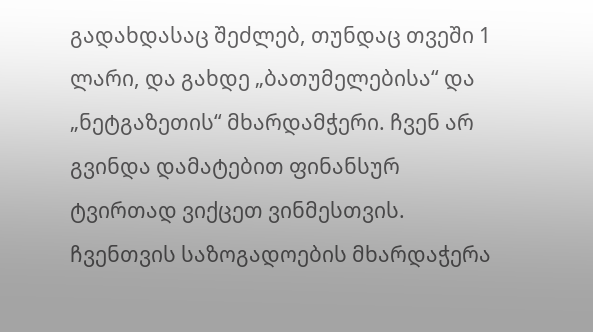გადახდასაც შეძლებ, თუნდაც თვეში 1 ლარი, და გახდე „ბათუმელებისა“ და „ნეტგაზეთის“ მხარდამჭერი. ჩვენ არ გვინდა დამატებით ფინანსურ ტვირთად ვიქცეთ ვინმესთვის. ჩვენთვის საზოგადოების მხარდაჭერა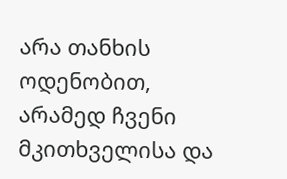არა თანხის ოდენობით, არამედ ჩვენი მკითხველისა და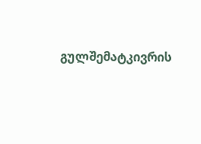გულშემატკივრის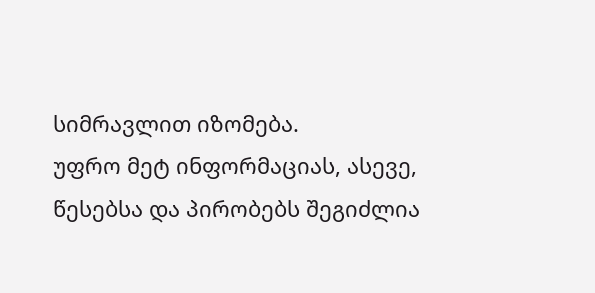სიმრავლით იზომება.
უფრო მეტ ინფორმაციას, ასევე, წესებსა და პირობებს შეგიძლია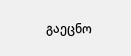გაეცნო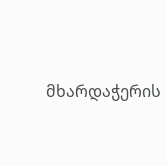მხარდაჭერის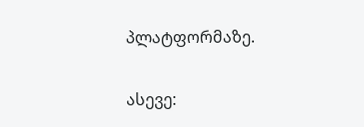პლატფორმაზე.

ასევე: